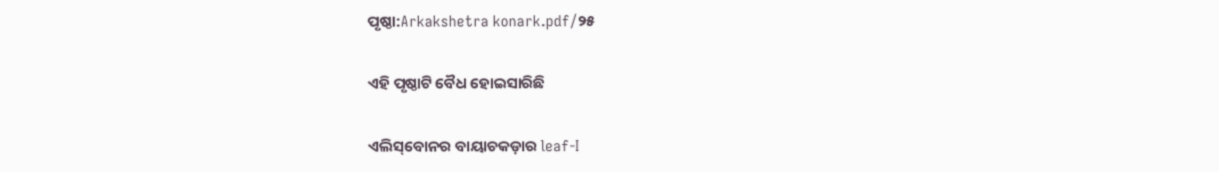ପୃଷ୍ଠା:Arkakshetra konark.pdf/୨୫

ଏହି ପୃଷ୍ଠାଟି ବୈଧ ହୋଇସାରିଛି

ଏଲିସ୍‌ବୋନର ବାୟାଚକଡ଼ାର leaf-I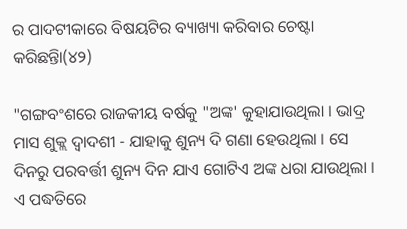ର ପାଦଟୀକାରେ ବିଷୟଟିର ବ୍ୟାଖ୍ୟା କରିବାର ଚେଷ୍ଟା କରିଛନ୍ତିା(୪୨)

"ଗଙ୍ଗବଂଶରେ ରାଜକୀୟ ବର୍ଷକୁ "ଅଙ୍କ' କୁହାଯାଉଥିଲା । ଭାଦ୍ର ମାସ ଶୁକ୍ଲ ଦ୍ୱାଦଶୀ - ଯାହାକୁ ଶୁନ୍ୟ ଦି ଗଣା ହେଉଥିଲା । ସେ ଦିନରୁ ପରବର୍ତ୍ତୀ ଶୁନ୍ୟ ଦିନ ଯାଏ ଗୋଟିଏ ଅଙ୍କ ଧରା ଯାଉଥିଲା । ଏ ପଦ୍ଧତିରେ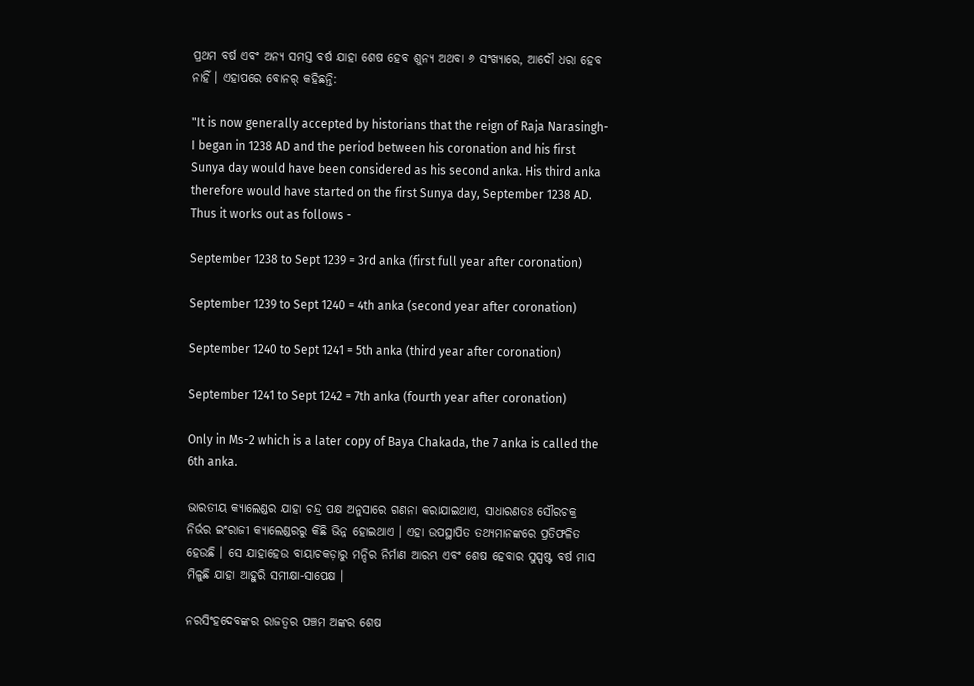ପ୍ରଥମ ବର୍ଷ ଏବଂ ଅନ୍ୟ ସମସ୍ତ ବର୍ଷ ଯାହା ଶେଷ ହେବ ଶୁନ୍ୟ ଅଥବା ୬ ସଂଖ୍ୟାରେ, ଆଦୌ ଧରା ହେବ ନାହିଁ । ଏହାପରେ ବୋନର୍‍ କହିଛନ୍ତି:

"It is now generally accepted by historians that the reign of Raja Narasingh-I began in 1238 AD and the period between his coronation and his first Sunya day would have been considered as his second anka. His third anka therefore would have started on the first Sunya day, September 1238 AD. Thus it works out as follows -

September 1238 to Sept 1239 = 3rd anka (first full year after coronation)

September 1239 to Sept 1240 = 4th anka (second year after coronation)

September 1240 to Sept 1241 = 5th anka (third year after coronation)

September 1241 to Sept 1242 = 7th anka (fourth year after coronation)

Only in Ms-2 which is a later copy of Baya Chakada, the 7 anka is called the 6th anka.

ଭାରତୀୟ କ୍ୟାଲେଣ୍ଡର ଯାହା ଚନ୍ଦ୍ର ପକ୍ଷ ଅନୁସାରେ ଗଣନା କରାଯାଇଥାଏ, ସାଧାରଣତଃ ସୌରଚକ୍ର ନିର୍ଭର ଇଂରାଜୀ କ୍ୟାଲେଣ୍ଡରରୁ କିଛି ଭିନ୍ନ ହୋଇଥାଏ । ଏହା ଉପସ୍ଥାପିତ ତଥ୍ୟମାନଙ୍କରେ ପ୍ରତିଫଳିତ ହେଉଛି । ସେ ଯାହାହେଉ ବାୟାଚକଡ଼ାରୁ ମନ୍ଦିର ନିର୍ମାଣ ଆରମ୍ଭ ଏବଂ ଶେଷ ହେବାର ସୁସ୍ପଷ୍ଟ ବର୍ଷ ମାସ ମିଳୁଛି ଯାହା ଆହୁରି ସମୀକ୍ଷା-ସାପେକ୍ଷ ।

ନରସିଂହଦେବଙ୍କର ରାଜତ୍ୱର ପଞ୍ଚମ ଅଙ୍କର ଶେଷ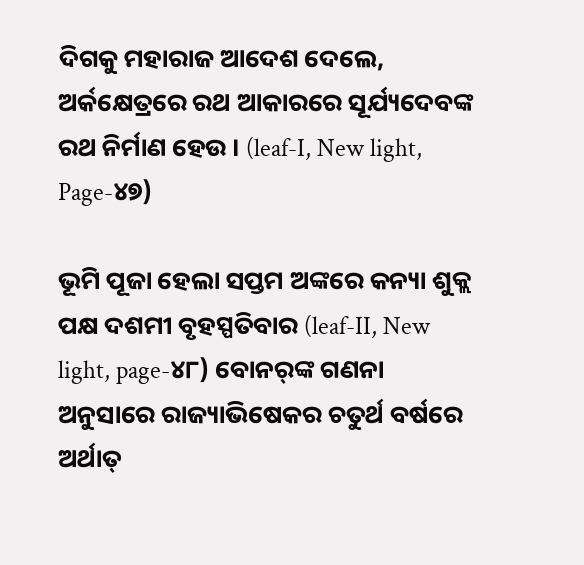ଦିଗକୁ ମହାରାଜ ଆଦେଶ ଦେଲେ, ଅର୍କକ୍ଷେତ୍ରରେ ରଥ ଆକାରରେ ସୂର୍ଯ୍ୟଦେବଙ୍କ ରଥ ନିର୍ମାଣ ହେଉ । (leaf-I, New light, Page-୪୭)

ଭୂମି ପୂଜା ହେଲା ସପ୍ତମ ଅଙ୍କରେ କନ୍ୟା ଶୁକ୍ଲ ପକ୍ଷ ଦଶମୀ ବୃହସ୍ପତିବାର (leaf-II, New light, page-୪୮) ବୋନର୍‍ଙ୍କ ଗଣନା ଅନୁସାରେ ରାଜ୍ୟାଭିଷେକର ଚତୁର୍ଥ ବର୍ଷରେ ଅର୍ଥାତ୍‍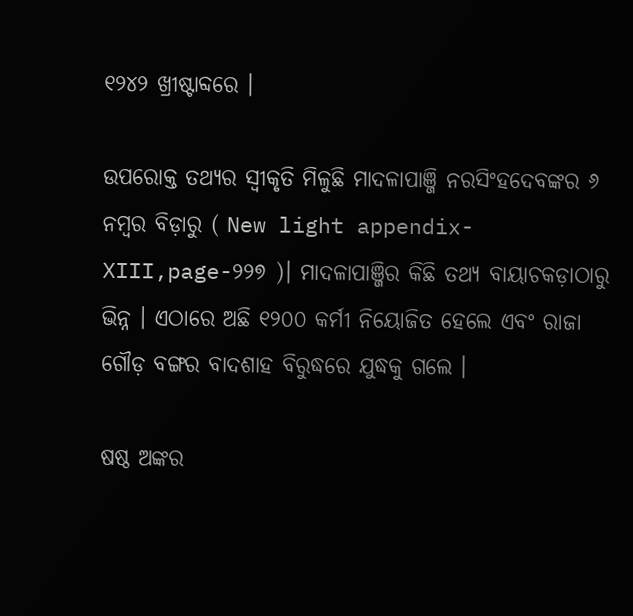୧୨୪୨ ଖ୍ରୀଷ୍ଟାବ୍ଦରେ ।

ଉପରୋକ୍ତ ତଥ୍ୟର ସ୍ୱୀକୃତି ମିଳୁଛି ମାଦଳାପାଞ୍ଜି ନରସିଂହଦେବଙ୍କର ୬ ନମ୍ବର ବିଡ଼ାରୁ ( New light appendix-XIII,page-୨୨୭ )। ମାଦଳାପାଞ୍ଜିର କିଛି ତଥ୍ୟ ବାୟାଚକଡ଼ାଠାରୁ ଭିନ୍ନ । ଏଠାରେ ଅଛି ୧୨୦୦ କର୍ମୀ ନିୟୋଜିତ ହେଲେ ଏବଂ ରାଜା ଗୌଡ଼ ବଙ୍ଗର ବାଦଶାହ ବିରୁଦ୍ଧରେ ଯୁଦ୍ଧକୁ ଗଲେ ।

ଷଷ୍ଠ ଅଙ୍କର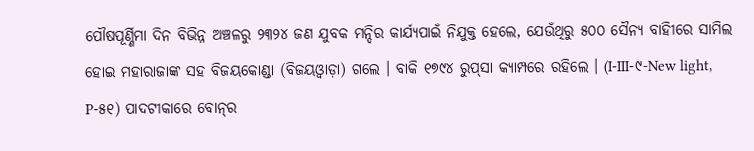ପୌଷପୂର୍ଣ୍ଣିମା ଦିନ ବିଭିନ୍ନ ଅଞ୍ଚଳରୁ ୨୩୨୪ ଜଣ ଯୁବକ ମନ୍ଦିର କାର୍ଯ୍ୟପାଇଁ ନିଯୁକ୍ତ ହେଲେ, ଯେଉଁଥିରୁ ୫୦୦ ସୈନ୍ୟ ବାହିୀରେ ସାମିଲ ହୋଇ ମହାରାଜାଙ୍କ ସହ ବିଜୟକୋଣ୍ଡା (ବିଜୟଓ୍ୱାଡ଼ା) ଗଲେ । ବାକି ୧୭୯୪ ରୁପ୍‍ସା କ୍ୟାମ୍ପରେ ରହିଲେ । (I-III-୯-New light, P-୫୧) ପାଦଟୀକାରେ ବୋନ୍‍ର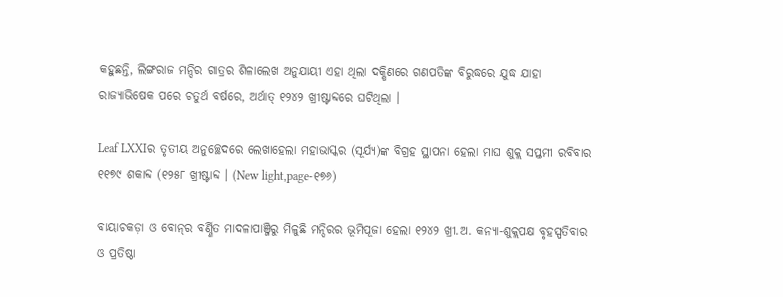କହୁଛନ୍ତି, ଲିଙ୍ଗରାଜ ମନ୍ଦିର ଗାତ୍ରର ଶିଳାଲେଖ ଅନୁଯାୟୀ ଏହା ଥିଲା ଦକ୍ଷିଣରେ ଗଣପତିଙ୍କ ବିରୁଦ୍ଧରେ ଯୁଦ୍ଧ ଯାହା ରାଜ୍ୟାଭିଷେକ ପରେ ଚତୁର୍ଥ ବର୍ଷରେ, ଅର୍ଥାତ୍‍ ୧୨୪୨ ଖ୍ରୀଷ୍ଟାବ୍ଦରେ ଘଟିଥିଲା ।

Leaf LXXIର ତୃତୀୟ ଅନୁଚ୍ଛେଦରେ ଲେଖାହେଲା ମହାଭାସ୍କର (ସୂର୍ଯ୍ୟ)ଙ୍କ ବିଗ୍ରହ ସ୍ଥାପନା ହେଲା ମାଘ ଶୁକ୍ଲ ସପ୍ତମୀ ରବିବାର ୧୧୭୯ ଶକାବ୍ଦ (୧୨୫୮ ଖ୍ରୀଷ୍ଟାବ୍ଦ । (New light,page-୧୭୬)

ବାୟାଚକଡ଼ା ଓ ବୋନ୍‍ର ବର୍ଣ୍ଣିତ ମାଦଳାପାଞ୍ଜିରୁ ମିଳୁଛି ମନ୍ଦିରର ଭୂମିପୂଜା ହେଲା ୧୨୪୨ ଖ୍ରୀ.ଅ. କନ୍ୟା-ଶୁକ୍ଲପକ୍ଷ ବୃହସ୍ପତିବାର ଓ ପ୍ରତିଷ୍ଠା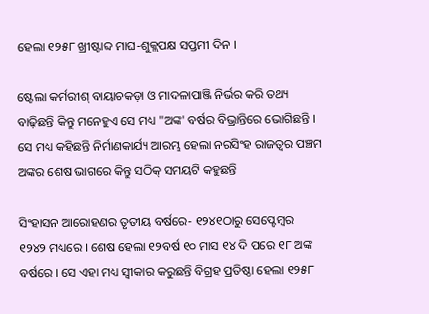ହେଲା ୧୨୫୮ ଖ୍ରୀଷ୍ଟାବ୍ଦ ମାଘ-ଶୁକ୍ଲପକ୍ଷ ସପ୍ତମୀ ଦିନ ।

ଷ୍ଟେଲା କର୍ମରୀଶ୍‍ ବାୟାଚକଡ଼ା ଓ ମାଦଳାପାଞ୍ଜି ନିର୍ଭର କରି ତଥ୍ୟ ବାଢ଼ିଛନ୍ତି କିନ୍ତୁ ମନେହୁଏ ସେ ମଧ୍ୟ "ଅଙ୍କ' ବର୍ଷର ବିଭ୍ରାନ୍ତିରେ ଭୋଗିଛନ୍ତି । ସେ ମଧ୍ୟ କହିଛନ୍ତି ନିର୍ମାଣକାର୍ଯ୍ୟ ଆରମ୍ଭ ହେଲା ନରସିଂହ ରାଜତ୍ୱର ପଞ୍ଚମ ଅଙ୍କର ଶେଷ ଭାଗରେ କିନ୍ତୁ ସଠିକ୍‍ ସମୟଟି କହୁଛନ୍ତି

ସିଂହାସନ ଆରୋହଣର ତୃତୀୟ ବର୍ଷରେ- ୧୨୪୧ଠାରୁ ସେପ୍ଟେମ୍ବର ୧୨୪୨ ମଧ୍ୟରେ । ଶେଷ ହେଲା ୧୨ବର୍ଷ ୧୦ ମାସ ୧୪ ଦି ପରେ ୧୮ ଅଙ୍କ ବର୍ଷରେ । ସେ ଏହା ମଧ୍ୟ ସ୍ୱୀକାର କରୁଛନ୍ତି ବିଗ୍ରହ ପ୍ରତିଷ୍ଠା ହେଲା ୧୨୫୮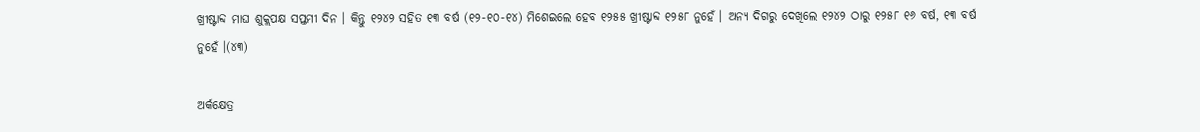ଖ୍ରୀଷ୍ଟାବ୍ଦ ମାଘ ଶୁକ୍ଲପକ୍ଷ ସପ୍ତମୀ ଦିନ । କିନ୍ତୁ ୧୨୪୨ ସହିତ ୧୩ ବର୍ଷ (୧୨-୧୦-୧୪) ମିଶେଇଲେ ହେବ ୧୨୫୫ ଖ୍ରୀଷ୍ଟାବ୍ଦ ୧୨୫୮ ନୁହେଁ । ଅନ୍ୟ ଦିଗରୁ ଦେଖିଲେ ୧୨୪୨ ଠାରୁ ୧୨୫୮ ୧୬ ବର୍ଷ, ୧୩ ବର୍ଷ ନୁହେଁ ।(୪୩)

ଅର୍କକ୍ଷେତ୍ର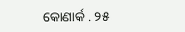କୋଣାର୍କ . ୨୫